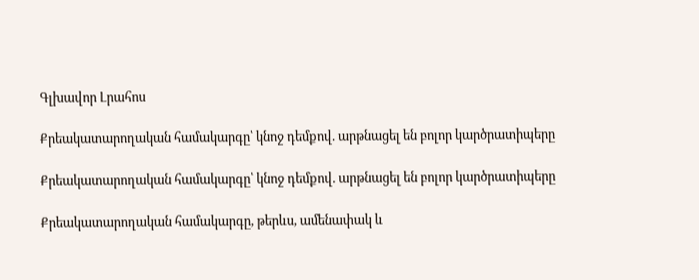Գլխավոր Լրահոս

Քրեակատարողական համակարգը՝ կնոջ դեմքով. արթնացել են բոլոր կարծրատիպերը

Քրեակատարողական համակարգը՝ կնոջ դեմքով. արթնացել են բոլոր կարծրատիպերը

Քրեակատարողական համակարգը, թերևս, ամենափակ և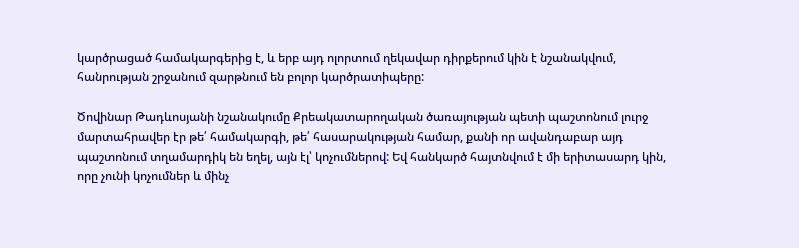կարծրացած համակարգերից է, և երբ այդ ոլորտում ղեկավար դիրքերում կին է նշանակվում, հանրության շրջանում զարթնում են բոլոր կարծրատիպերը:

Ծովինար Թադևոսյանի նշանակումը Քրեակատարողական ծառայության պետի պաշտոնում լուրջ մարտահրավեր էր թե՛ համակարգի, թե՛ հասարակության համար, քանի որ ավանդաբար այդ պաշտոնում տղամարդիկ են եղել, այն էլ՝ կոչումներով: Եվ հանկարծ հայտնվում է մի երիտասարդ կին, որը չունի կոչումներ և մինչ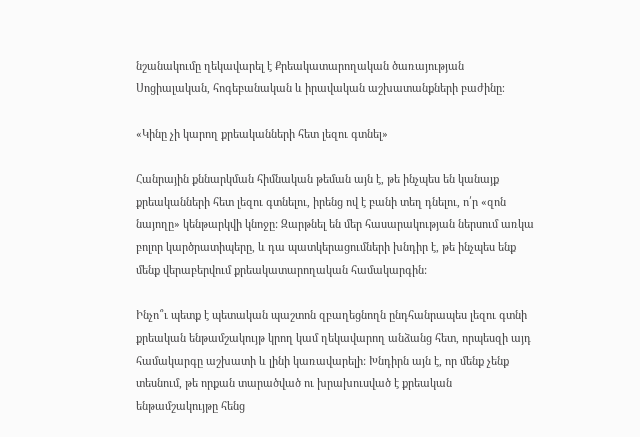նշանակումը ղեկավարել է Քրեակատարողական ծառայության Սոցիալական, հոգեբանական և իրավական աշխատանքների բաժինը։

«Կինը չի կարող քրեականների հետ լեզու գտնել»

Հանրային քննարկման հիմնական թեման այն է, թե ինչպես են կանայք քրեականների հետ լեզու գտնելու, իրենց ով է բանի տեղ դնելու, ո՛ր «զոն նայողը» կենթարկվի կնոջը: Զարթնել են մեր հասարակության ներսում առկա բոլոր կարծրատիպերը, և դա պատկերացումների խնդիր է, թե ինչպես ենք մենք վերաբերվում քրեակատարողական համակարգին:

Ինչո՞ւ պետք է պետական պաշտոն զբաղեցնողն ընդհանրապես լեզու գտնի քրեական ենթամշակույթ կրող կամ ղեկավարող անձանց հետ, որպեսզի այդ համակարգը աշխատի և լինի կառավարելի: Խնդիրն այն է, որ մենք չենք տեսնում, թե որքան տարածված ու խրախուսված է քրեական ենթամշակույթը հենց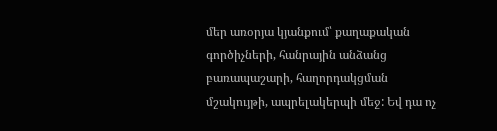մեր առօրյա կյանքում՝ քաղաքական գործիչների, հանրային անձանց բառապաշարի, հաղորդակցման մշակույթի, ապրելակերպի մեջ: Եվ դա ոչ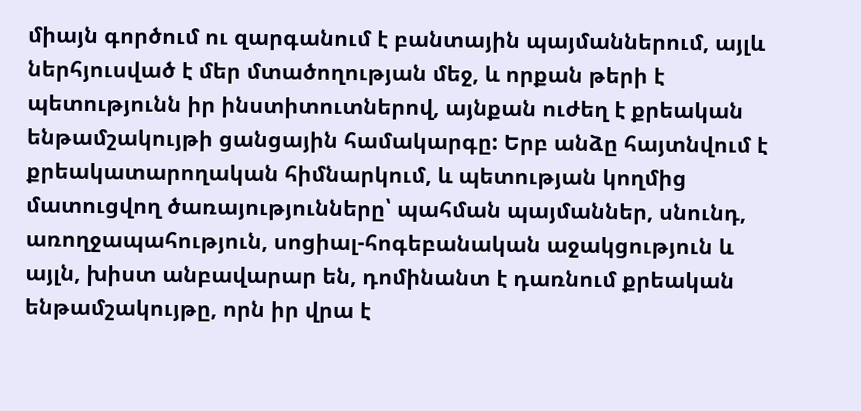միայն գործում ու զարգանում է բանտային պայմաններում, այլև ներհյուսված է մեր մտածողության մեջ, և որքան թերի է պետությունն իր ինստիտուտներով, այնքան ուժեղ է քրեական ենթամշակույթի ցանցային համակարգը: Երբ անձը հայտնվում է քրեակատարողական հիմնարկում, և պետության կողմից մատուցվող ծառայությունները՝ պահման պայմաններ, սնունդ, առողջապահություն, սոցիալ-հոգեբանական աջակցություն և այլն, խիստ անբավարար են, դոմինանտ է դառնում քրեական ենթամշակույթը, որն իր վրա է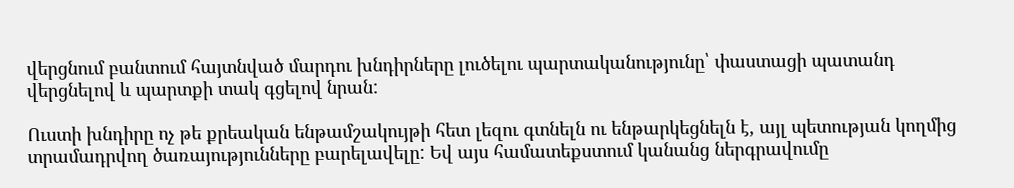վերցնում բանտում հայտնված մարդու խնդիրները լուծելու պարտականությունը՝ փաստացի պատանդ վերցնելով և պարտքի տակ գցելով նրան:

Ուստի խնդիրը ոչ թե քրեական ենթամշակույթի հետ լեզու գտնելն ու ենթարկեցնելն է, այլ պետության կողմից տրամադրվող ծառայությունները բարելավելը: Եվ այս համատեքստում կանանց ներգրավումը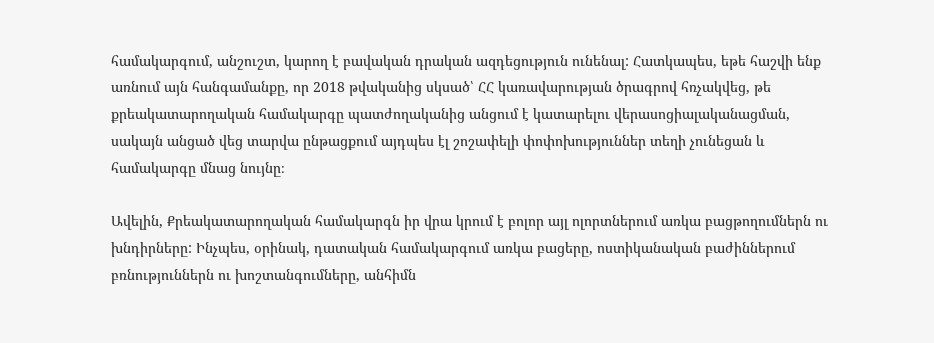համակարգում, անշուշտ, կարող է բավական դրական ազդեցություն ունենալ: Հատկապես, եթե հաշվի ենք առնում այն հանգամանքը, որ 2018 թվականից սկսած՝ ՀՀ կառավարության ծրագրով հռչակվեց, թե քրեակատարողական համակարգը պատժողականից անցում է կատարելու վերասոցիալականացման, սակայն անցած վեց տարվա ընթացքում այդպես էլ շոշափելի փոփոխություններ տեղի չունեցան և համակարգը մնաց նույնը։

Ավելին, Քրեակատարողական համակարգն իր վրա կրում է բոլոր այլ ոլորտներում առկա բացթողումներն ու խնդիրները: Ինչպես, օրինակ, դատական համակարգում առկա բացերը, ոստիկանական բաժիններում բռնություններն ու խոշտանգումները, անհիմն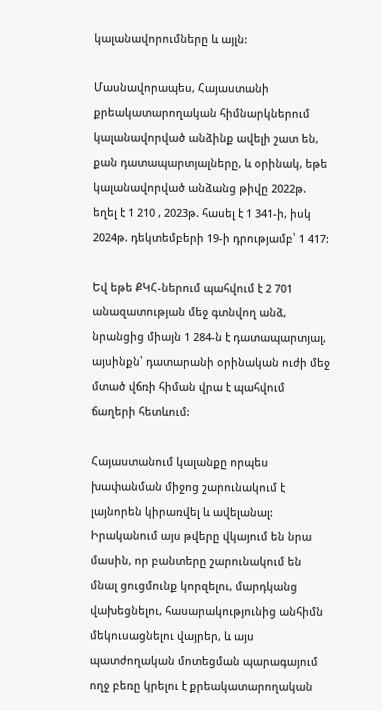կալանավորումները և այլն:

Մասնավորապես, Հայաստանի քրեակատարողական հիմնարկներում կալանավորված անձինք ավելի շատ են, քան դատապարտյալները, և օրինակ, եթե կալանավորված անձանց թիվը 2022թ. եղել է 1 210 , 2023թ. հասել է 1 341-ի, իսկ 2024թ. դեկտեմբերի 19-ի դրությամբ՝ 1 417:

Եվ եթե ՔԿՀ-ներում պահվում է 2 701 անազատության մեջ գտնվող անձ, նրանցից միայն 1 284-ն է դատապարտյալ, այսինքն՝ դատարանի օրինական ուժի մեջ մտած վճռի հիման վրա է պահվում ճաղերի հետևում:

Հայաստանում կալանքը որպես խափանման միջոց շարունակում է լայնորեն կիրառվել և ավելանալ: Իրականում այս թվերը վկայում են նրա մասին, որ բանտերը շարունակում են մնալ ցուցմունք կորզելու, մարդկանց վախեցնելու, հասարակությունից անհիմն մեկուսացնելու վայրեր, և այս պատժողական մոտեցման պարագայում ողջ բեռը կրելու է քրեակատարողական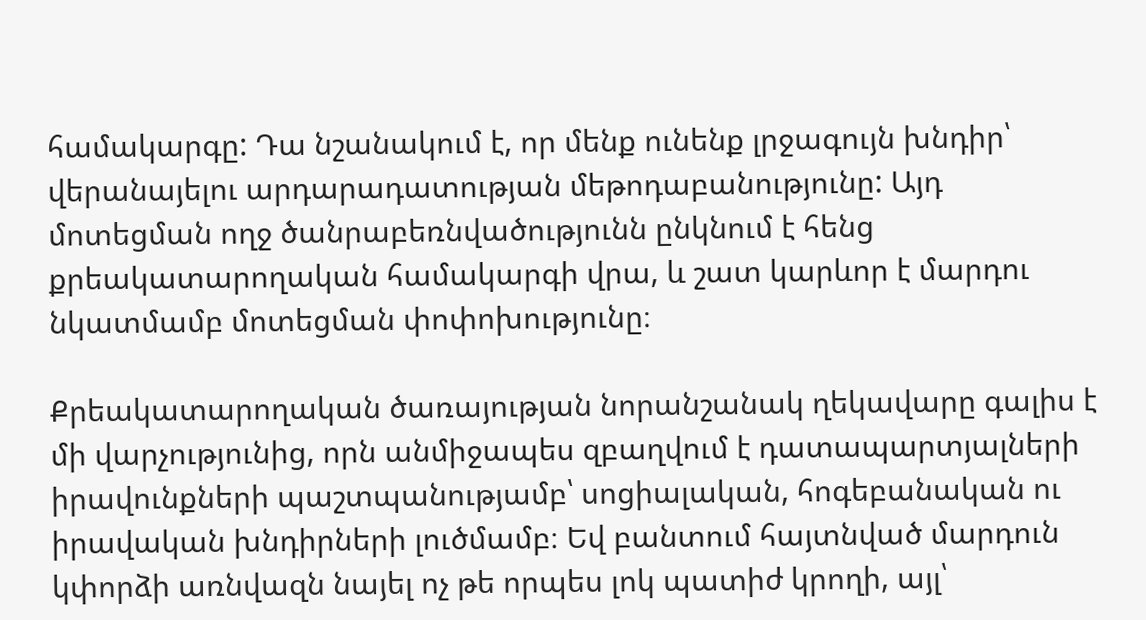համակարգը: Դա նշանակում է, որ մենք ունենք լրջագույն խնդիր՝ վերանայելու արդարադատության մեթոդաբանությունը: Այդ մոտեցման ողջ ծանրաբեռնվածությունն ընկնում է հենց քրեակատարողական համակարգի վրա, և շատ կարևոր է մարդու նկատմամբ մոտեցման փոփոխությունը։

Քրեակատարողական ծառայության նորանշանակ ղեկավարը գալիս է մի վարչությունից, որն անմիջապես զբաղվում է դատապարտյալների իրավունքների պաշտպանությամբ՝ սոցիալական, հոգեբանական ու իրավական խնդիրների լուծմամբ։ Եվ բանտում հայտնված մարդուն կփորձի առնվազն նայել ոչ թե որպես լոկ պատիժ կրողի, այլ՝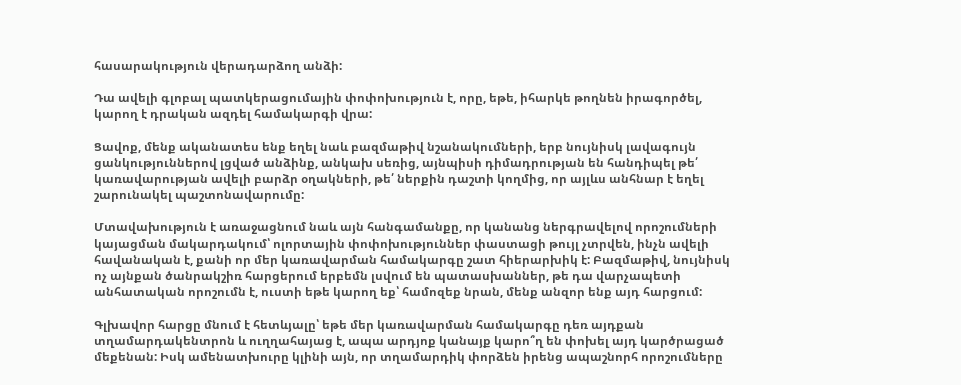հասարակություն վերադարձող անձի:

Դա ավելի գլոբալ պատկերացումային փոփոխություն է, որը, եթե, իհարկե թողնեն իրագործել, կարող է դրական ազդել համակարգի վրա:

Ցավոք, մենք ականատես ենք եղել նաև բազմաթիվ նշանակումների, երբ նույնիսկ լավագույն ցանկություններով լցված անձինք, անկախ սեռից, այնպիսի դիմադրության են հանդիպել թե՛ կառավարության ավելի բարձր օղակների, թե՛ ներքին դաշտի կողմից, որ այլևս անհնար է եղել շարունակել պաշտոնավարումը:

Մտավախություն է առաջացնում նաև այն հանգամանքը, որ կանանց ներգրավելով որոշումների կայացման մակարդակում՝ ոլորտային փոփոխություններ փաստացի թույլ չտրվեն, ինչն ավելի հավանական է, քանի որ մեր կառավարման համակարգը շատ հիերարխիկ է: Բազմաթիվ, նույնիսկ ոչ այնքան ծանրակշիռ հարցերում երբեմն լսվում են պատասխաններ, թե դա վարչապետի անհատական որոշումն է, ուստի եթե կարող եք՝ համոզեք նրան, մենք անզոր ենք այդ հարցում:

Գլխավոր հարցը մնում է հետևյալը՝ եթե մեր կառավարման համակարգը դեռ այդքան տղամարդակենտրոն և ուղղահայաց է, ապա արդյոք կանայք կարո՞ղ են փոխել այդ կարծրացած մեքենան: Իսկ ամենատխուրը կլինի այն, որ տղամարդիկ փորձեն իրենց ապաշնորհ որոշումները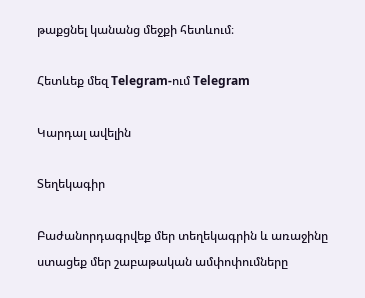թաքցնել կանանց մեջքի հետևում։

Հետևեք մեզ Telegram-ում Telegram

Կարդալ ավելին

Տեղեկագիր

Բաժանորդագրվեք մեր տեղեկագրին և առաջինը ստացեք մեր շաբաթական ամփոփումները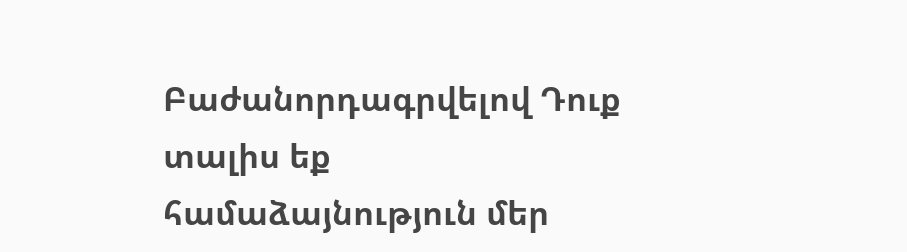Բաժանորդագրվելով Դուք տալիս եք համաձայնություն մեր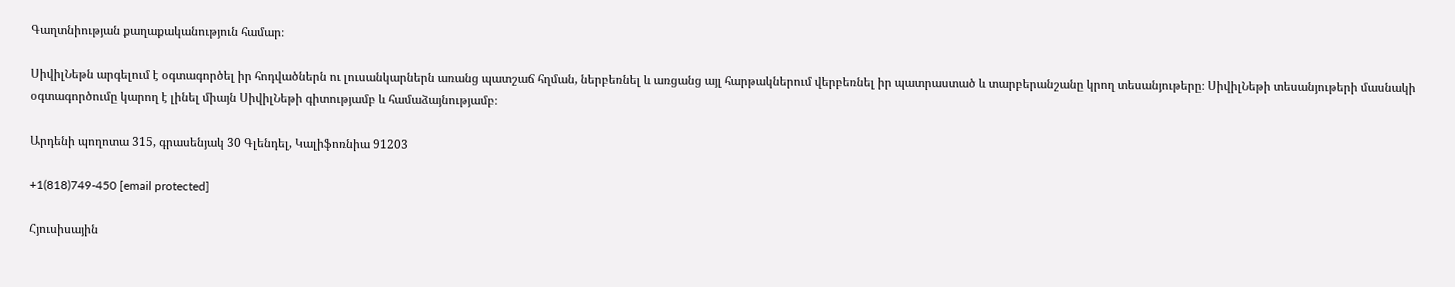Գաղտնիության քաղաքականություն համար։

ՍիվիլՆեթն արգելում է օգտագործել իր հոդվածներն ու լուսանկարներն առանց պատշաճ հղման, ներբեռնել և առցանց այլ հարթակներում վերբեռնել իր պատրաստած և տարբերանշանը կրող տեսանյութերը։ ՍիվիլՆեթի տեսանյութերի մասնակի օգտագործումը կարող է լինել միայն ՍիվիլՆեթի գիտությամբ և համաձայնությամբ։

Արդենի պողոտա 315, գրասենյակ 30 Գլենդել, Կալիֆոռնիա 91203

+1(818)749-450 [email protected]

Հյուսիսային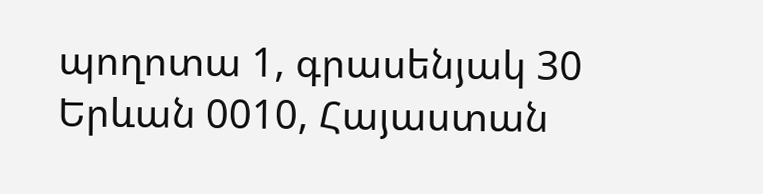պողոտա 1, գրասենյակ 30 Երևան 0010, Հայաստան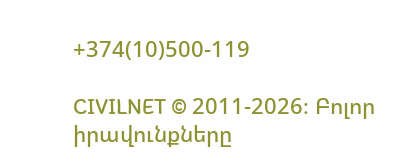+374(10)500-119

CIVILNET © 2011-2026։ Բոլոր իրավունքները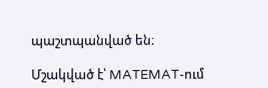պաշտպանված են։

Մշակված է՝ MATEMAT-ում